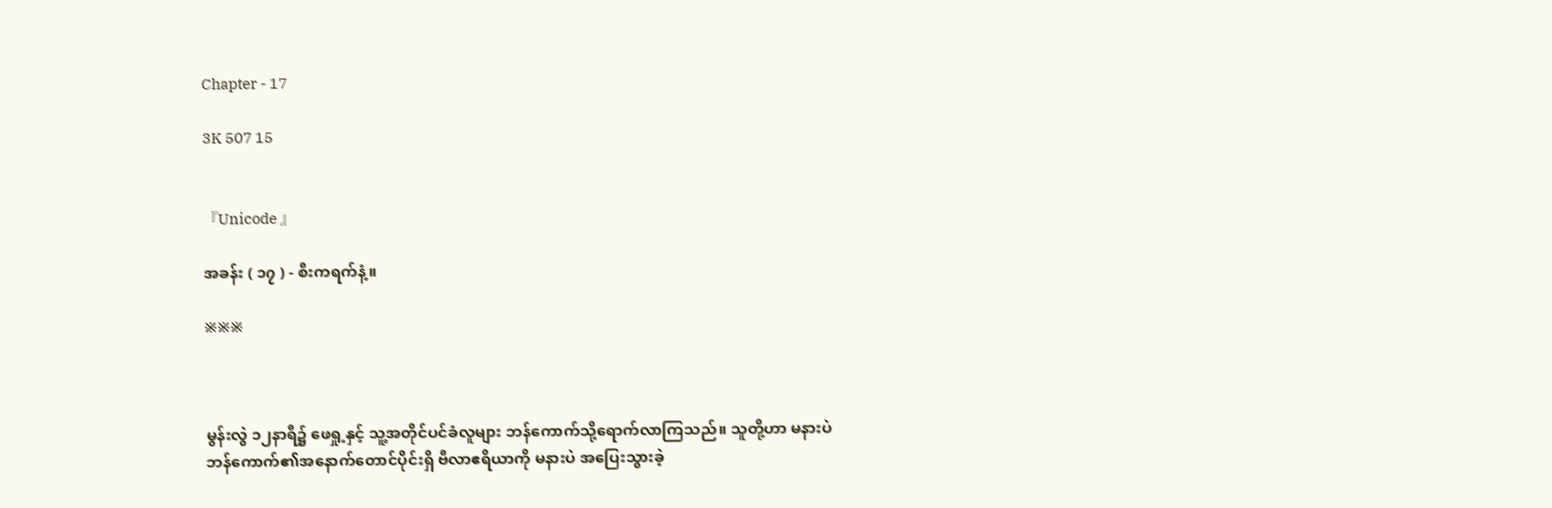Chapter - 17

3K 507 15


『Unicode 』

အခန်း ( ၁၇ ) - စီးကရက်နံ့။

※※※



မွန်းလွဲ ၁၂နာရီ၌ ဖေရှု့နှင့် သူ့အတိုင်ပင်ခံလူများ ဘန်ကောက်သို့ရောက်လာကြသည်။ သူတို့ဟာ မနားပဲ ဘန်ကောက်၏အနောက်တောင်ပိုင်းရှိ ဗီလာဧရိယာကို မနားပဲ အပြေးသွားခဲ့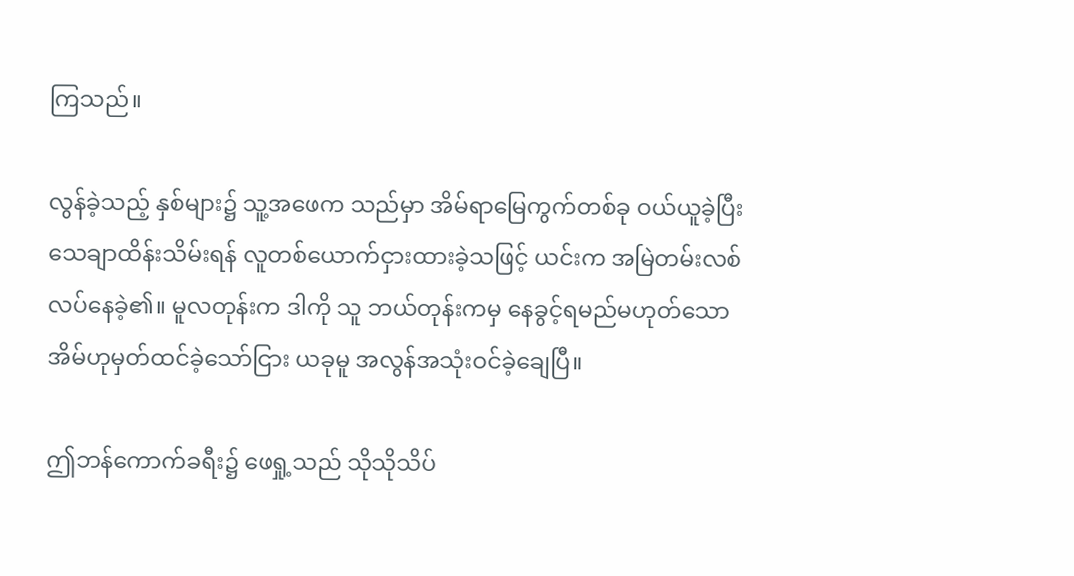ကြသည်။

လွန်ခဲ့သည့် နှစ်များ၌ သူ့အဖေက သည်မှာ အိမ်ရာမြေကွက်တစ်ခု ဝယ်ယူခဲ့ပြီး သေချာထိန်းသိမ်းရန် လူတစ်ယောက်ငှားထားခဲ့သဖြင့် ယင်းက အမြဲတမ်းလစ်လပ်နေခဲ့၏။ မူလတုန်းက ဒါကို သူ ဘယ်တုန်းကမှ နေခွင့်ရမည်မဟုတ်သောအိမ်ဟုမှတ်ထင်ခဲ့သော်ငြား ယခုမူ အလွန်အသုံးဝင်ခဲ့ချေပြီ။

ဤဘန်ကောက်ခရီး၌ ဖေရှု့သည် သိုသိုသိပ်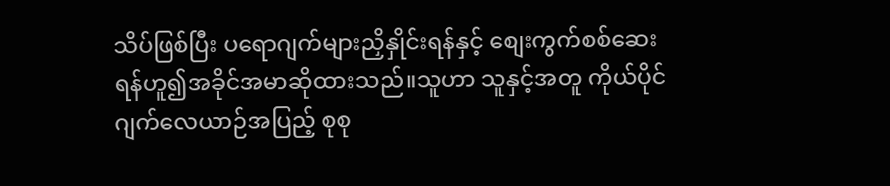သိပ်ဖြစ်ပြီး ပရောဂျက်များညှိနှိုင်းရန်နှင့် စျေးကွက်စစ်ဆေးရန်ဟူ၍အခိုင်အမာဆိုထားသည်။သူဟာ သူနှင့်အတူ ကိုယ်ပိုင်ဂျက်လေယာဉ်အပြည့် စုစု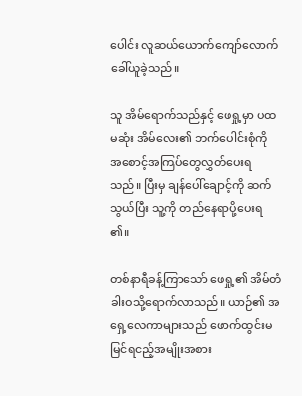ပေါင်း လူဆယ်ယောက်ကျော်လောက်ခေါ်ယူခဲ့သည်။

သူ အိမ်ရောက်သည်နှင့် ဖေရှု့မှာ ပထမဆုံး အိမ်လေး၏ ဘက်ပေါင်းစုံကို အစောင့်အကြပ်တွေလွှတ်ပေးရသည်။ ပြီးမှ ချန်ပေါ်ချောင့်ကို ဆက်သွယ်ပြီး သူ့ကို တည်နေရာပို့ပေးရ၏။

တစ်နာရီခန့်ကြာသော် ဖေရှု့၏ အိမ်တံခါးဝသို့ရောက်လာသည်။ ယာဉ်၏ အရှေ့လေကာများသည် ဖောက်ထွင်းမမြင်ရငည့်အမျိုးအစား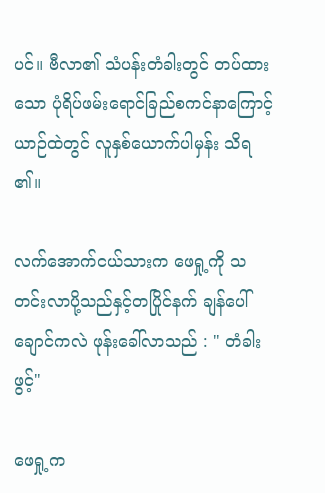ပင်။ ဗီလာ၏ သံပန်းတံခါးတွင် တပ်ထားသော ပုံရိပ်ဖမ်းရောင်ခြည်စကင်နာကြောင့် ယာဉ်ထဲတွင် လူနှစ်ယောက်ပါမှန်း သိရ၏။

လက်အောက်ငယ်သားက ဖေရှု့ကို သတင်းလာပို့သည်နှင့်တပြိုင်နက် ချန်ပေါ်ချောင်ကလဲ ဖုန်းခေါ်လာသည် : " တံခါးဖွင့်"

ဖေရှု့က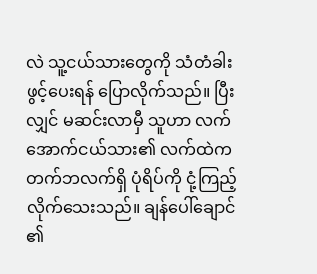လဲ သူ့ငယ်သားတွေကို သံတံခါးဖွင့်ပေးရန် ပြောလိုက်သည်။ ပြီးလျှင် မဆင်းလာမှီ သူဟာ လက်အောက်ငယ်သား၏ လက်ထဲက တက်ဘလက်ရှိ ပုံရိပ်ကို ငုံ့ကြည့်လိုက်သေးသည်။ ချန်ပေါ်ချောင်၏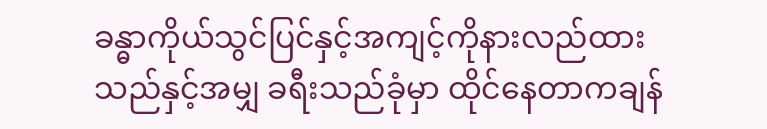ခန္ဓာကိုယ်သွင်ပြင်နှင့်အကျင့်ကိုနားလည်ထားသည်နှင့်အမျှ ခရီးသည်ခုံမှာ ထိုင်နေတာကချန်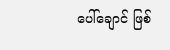ပေါ်ချောင် ဖြစ်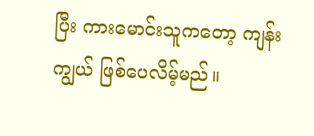ပြီး ကားမောင်းသူကတော့ ကျန်းကျွယ် ဖြစ်ပေလိမ့်မည်။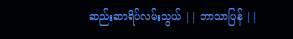ဆည်းဆာရိပ်လမ်းသွယ် || ဘာသာပြန် ||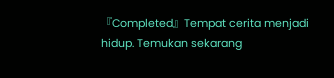『Completed』Tempat cerita menjadi hidup. Temukan sekarang